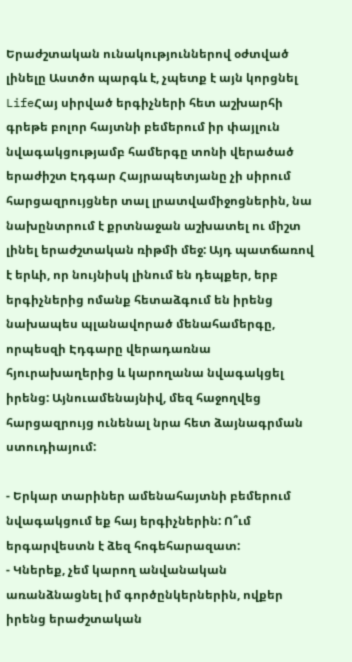Երաժշտական ունակություններով օժտված լինելը Աստծո պարգև է, չպետք է այն կորցնել
LifeՀայ սիրված երգիչների հետ աշխարհի գրեթե բոլոր հայտնի բեմերում իր փայլուն նվագակցությամբ համերգը տոնի վերածած երաժիշտ Էդգար Հայրապետյանը չի սիրում հարցազրույցներ տալ լրատվամիջոցներին, նա նախընտրում է քրտնաջան աշխատել ու միշտ լինել երաժշտական ռիթմի մեջ: Այդ պատճառով է երևի, որ նույնիսկ լինում են դեպքեր, երբ երգիչներից ոմանք հետաձգում են իրենց նախապես պլանավորած մենահամերգը, որպեսզի Էդգարը վերադառնա հյուրախաղերից և կարողանա նվագակցել իրենց: Այնուամենայնիվ, մեզ հաջողվեց հարցազրույց ունենալ նրա հետ ձայնագրման ստուդիայում:

- Երկար տարիներ ամենահայտնի բեմերում նվագակցում եք հայ երգիչներին: Ո՞ւմ երգարվեստն է ձեզ հոգեհարազատ:
- Կներեք, չեմ կարող անվանական առանձնացնել իմ գործընկերներին, ովքեր իրենց երաժշտական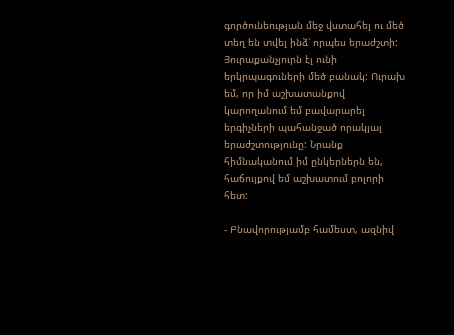գործունեության մեջ վստահել ու մեծ տեղ են տվել ինձ՝ որպես երաժշտի: Յուրաքանչյուրն էլ ունի երկրպագուների մեծ բանակ: Ուրախ եմ, որ իմ աշխատանքով կարողանում եմ բավարարել երգիչների պահանջած որակյալ երաժշտությունը: Նրանք հիմնականում իմ ընկերներն են, հաճույքով եմ աշխատում բոլորի հետ:

- Բնավորությամբ համեստ, ազնիվ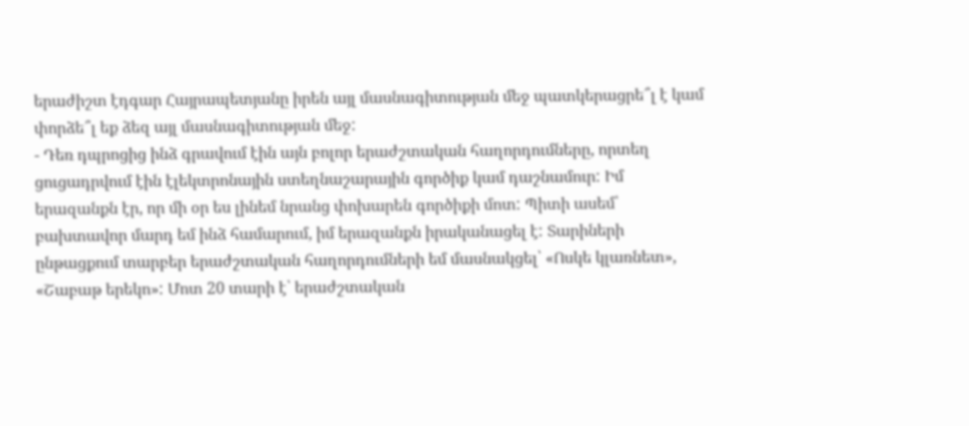երաժիշտ էդգար Հայրապետյանը իրեն այլ մասնագիտության մեջ պատկերացրե՞լ է կամ փորձե՞լ եք ձեզ այլ մասնագիտության մեջ:
- Դեռ դպրոցից ինձ գրավում էին այն բոլոր երաժշտական հաղորդումները, որտեղ ցուցադրվում էին էլեկտրոնային ստեղնաշարային գործիք կամ դաշնամուր: Իմ երազանքն էր, որ մի օր ես լինեմ նրանց փոխարեն գործիքի մոտ: Պիտի ասեմ՝ բախտավոր մարդ եմ ինձ համարում, իմ երազանքն իրականացել է: Տարիների ընթացքում տարբեր երաժշտական հաղորդումների եմ մասնակցել՝ «Ոսկե կլառնետ», «Շաբաթ երեկո»: Մոտ 20 տարի է՝ երաժշտական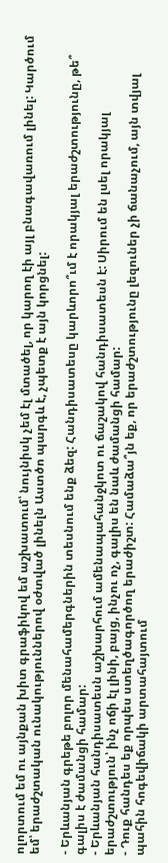ոլորտում եմ ու այնքան խիտ գրաֆիկով եմ աշխատում՝ նույնիսկ չեմ էլ մտածել, որ կարող էի այլ բնագավառում լինել: Կարծում եմ՝ երաժշտական ունակություններով օժտված լինելն Աստծո պարգև է, չպետք է այն կորցնել:

- Երևանյան գրեթե բոլոր մենահամերգներին տեսնում ենք ձեզ: Հանդիսատեսը կարևորո՞ւմ է որակյալ երաժշտությունը, թե՞ գալիս է ժամանցի համար:
- Երևանյան հանդիսատեսն աշխարհում ամենապահանջկոտ ու ճաշակով հանդիսատեսն է: Սիրում են լսել որակյալ երաժշտություն՝ ինչ ոճի էլ լինի, բայց, ինչու ոչ, գալիս են նաև ժամանցի համար:
- Դուք հանդես եք որպես ստեղծագործող երաժիշտ: Համաձա՞յն եք, որ երաժշտությունը լեզուներ չի ճանաչում, այն տվյալ պահին հոգեվիճակի արտահայտում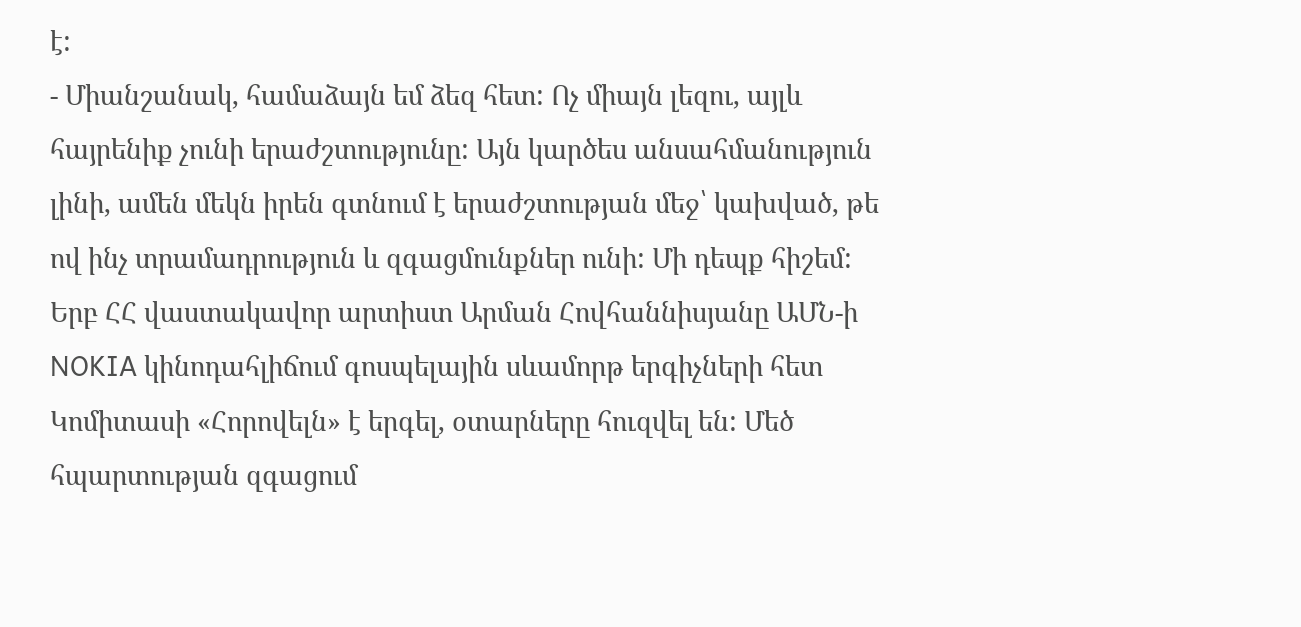է:
- Միանշանակ, համաձայն եմ ձեզ հետ: Ոչ միայն լեզու, այլև հայրենիք չունի երաժշտությունը: Այն կարծես անսահմանություն լինի, ամեն մեկն իրեն գտնում է երաժշտության մեջ՝ կախված, թե ով ինչ տրամադրություն և զգացմունքներ ունի: Մի դեպք հիշեմ: Երբ ՀՀ վաստակավոր արտիստ Արման Հովհաննիսյանը ԱՄՆ-ի NOKIA կինոդահլիճում գոսպելային սևամորթ երգիչների հետ Կոմիտասի «Հորովելն» է երգել, օտարները հուզվել են: Մեծ հպարտության զգացում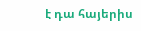է դա հայերիս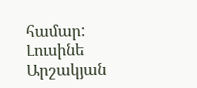համար:
Լուսինե Արշակյան